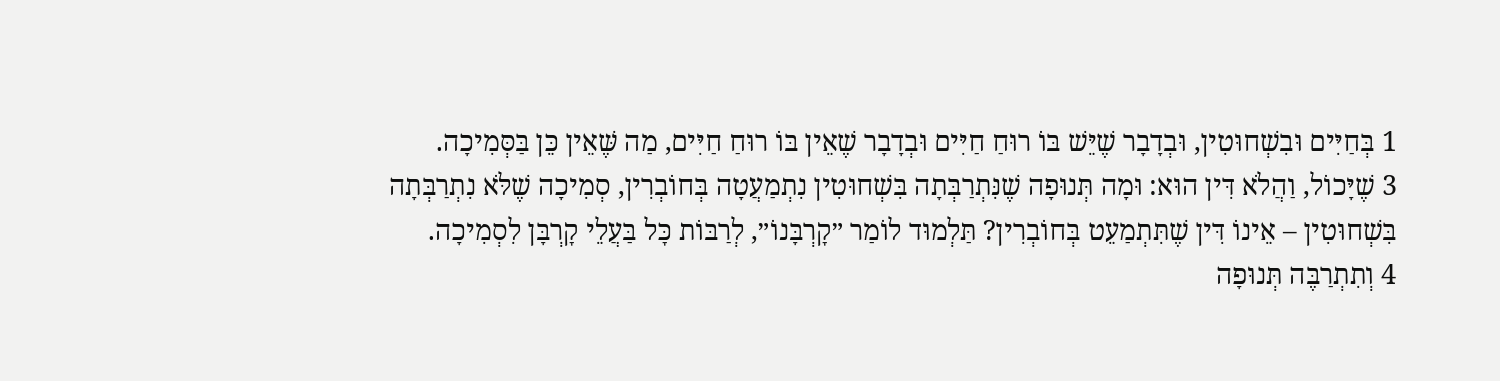1 בְּחַיִּים וּבִשְׁחוּטִין, וּבְדָבָר שֶׁיֵּשׁ בּוֹ רוּחַ חַיִּים וּבְדָבָר שֶׁאֵין בּוֹ רוּחַ חַיִּים, מַה שֶּׁאֵין כֵּן בַּסְּמִיכָה.
3 שֶׁיָּכוֹל, וַהֲלֹא דִּין הוּא: וּמָה תְּנוּפָה שֶׁנִּתְרַבְּתָה בִּשְׁחוּטִין נִתְמַעֲטָה בְּחוֹבְרִין, סְמִיכָה שֶׁלֹּא נִתְרַבְּתָה בִּשְׁחוּטִין – אֵינוֹ דִּין שֶׁתִּתְמַעֵט בְּחוֹבְרִין? תַּלְמוּד לוֹמַר ״קׇרְבָּנוֹ״, לְרַבּוֹת כׇּל בַּעֲלֵי קׇרְבָּן לִסְמִיכָה.
4 וְתִתְרַבֶּה תְּנוּפָה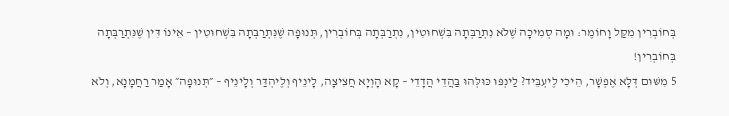בְּחוֹבְרִין מִקַּל וָחוֹמֶר: וּמָה סְמִיכָה שֶׁלֹּא נִתְרַבְּתָה בִּשְׁחוּטִין, נִתְרַבְּתָה בְּחוֹבְרִין, תְּנוּפָה שֶׁנִּתְרַבְּתָה בִּשְׁחוּטִין – אֵינוֹ דִּין שֶׁנִּתְרַבְּתָה בְּחוֹבְרִין!
5 מִשּׁוּם דְּלָא אֶפְשָׁר, הֵיכִי לֶיעְבֵּיד? לַינְפּוּ כּוּלְּהוּ בַּהֲדֵי הֲדָדֵי – קָא הָוְיָא חֲצִיצָה, לָינֵיף וְלֶיהְדַּר וְלָינֵיף – ״תְּנוּפָה״ אָמַר רַחֲמָנָא, וְלֹא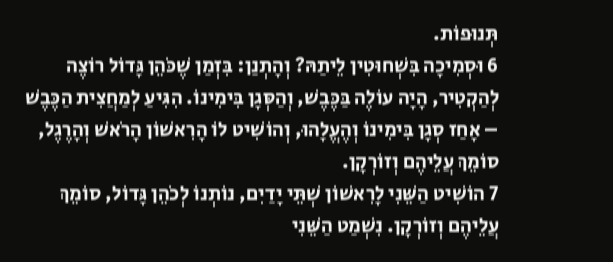תְּנוּפוֹת.
6 וּסְמִיכָה בִּשְׁחוּטִין לֵיתַהּ? וְהָתְנַן: בִּזְמַן שֶׁכֹּהֵן גָּדוֹל רוֹצֶה לְהַקְטִיר, הָיָה עוֹלֶה בַּכֶּבֶשׁ, וְהַסְּגָן בִּימִינוֹ. הִגִּיעַ לְמַחֲצִית הַכֶּבֶשׁ – אָחַז סְגָן בִּימִינוֹ וְהֶעֱלָהוּ, וְהוֹשִׁיט לוֹ הָרִאשׁוֹן הָרֹאשׁ וְהָרֶגֶל, סוֹמֵךְ עֲלֵיהֶם וְזוֹרְקָן.
7 הוֹשִׁיט הַשֵּׁנִי לָרִאשׁוֹן שְׁתֵּי יָדַיִם, נוֹתְנוֹ לְכֹהֵן גָּדוֹל, סוֹמֵךְ עֲלֵיהֶם וְזוֹרְקָן. נִשְׁמַט הַשֵּׁנִי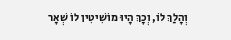וְהָלַךְ לוֹ, וְכָךְ הָיוּ מוֹשִׁיטִין לוֹ שְׁאָר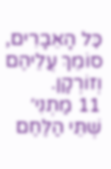כׇּל הָאֵבָרִים, סוֹמֵךְ עֲלֵיהֶם וְזוֹרְקָן.
11 מַתְנִי׳ שְׁתֵּי הַלֶּחֶם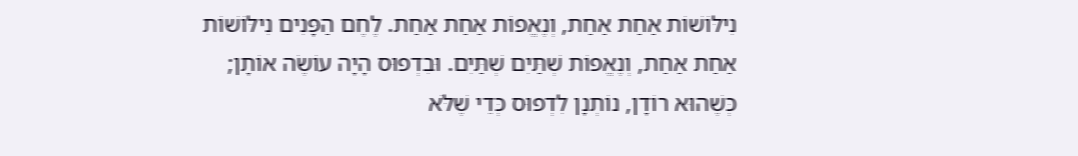נִילּוֹשׁוֹת אַחַת אַחַת, וְנֶאֱפוֹת אַחַת אַחַת. לֶחֶם הַפָּנִים נִילּוֹשׁוֹת אַחַת אַחַת, וְנֶאֱפוֹת שְׁתַּיִם שְׁתַּיִם. וּבִדְפוּס הָיָה עוֹשֶׂה אוֹתָן; כְּשֶׁהוּא רוֹדָן, נוֹתְנָן לִדְפוּס כְּדֵי שֶׁלֹּא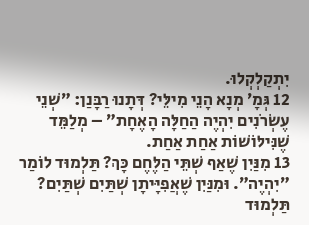יִתְקַלְקְלוּ.
12 גְּמָ׳ מְנָא הָנֵי מִילֵּי? דְּתָנוּ רַבָּנַן: ״שְׁנֵי עֶשְׂרֹנִים יִהְיֶה הַחַלָּה הָאֶחָת״ – מְלַמֵּד שֶׁנִּילּוֹשׁוֹת אַחַת אַחַת.
13 מִנַּיִן שֶׁאַף שְׁתֵּי הַלֶּחֶם כָּךְ? תַּלְמוּד לוֹמַר ״יִהְיֶה״. וּמִנַּיִן שֶׁאֲפִיָּיתָן שְׁתַּיִם שְׁתַּיִם? תַּלְמוּד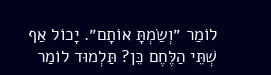לוֹמַר ״וְשַׂמְתָּ אוֹתָם״. יָכוֹל אַף שְׁתֵּי הַלֶּחֶם כֵּן? תַּלְמוּד לוֹמַר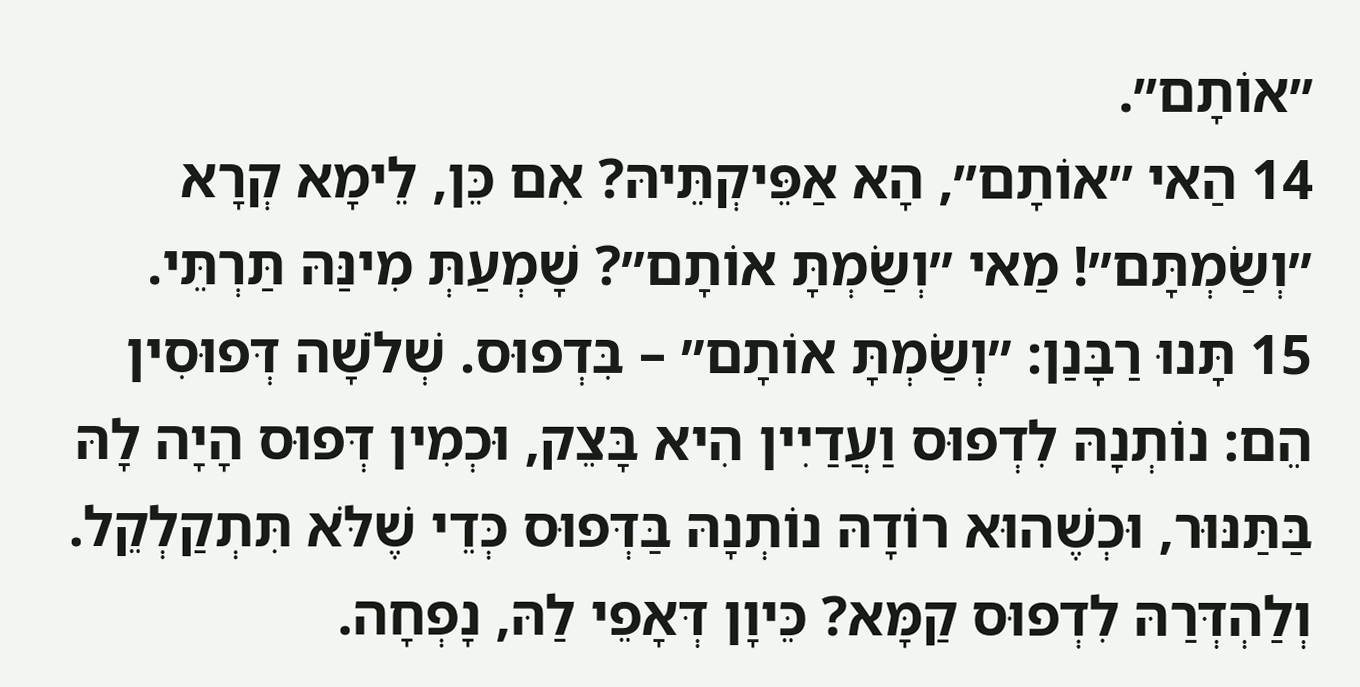״אוֹתָם״.
14 הַאי ״אוֹתָם״, הָא אַפֵּיקְתֵּיהּ? אִם כֵּן, לֵימָא קְרָא ״וְשַׂמְתָּם״! מַאי ״וְשַׂמְתָּ אוֹתָם״? שָׁמְעַתְּ מִינַּהּ תַּרְתֵּי.
15 תָּנוּ רַבָּנַן: ״וְשַׂמְתָּ אוֹתָם״ – בִּדְפוּס. שְׁלֹשָׁה דְּפוּסִין הֵם: נוֹתְנָהּ לִדְפוּס וַעֲדַיִין הִיא בָּצֵק, וּכְמִין דְּפוּס הָיָה לָהּ בַּתַּנּוּר, וּכְשֶׁהוּא רוֹדָהּ נוֹתְנָהּ בַּדְּפוּס כְּדֵי שֶׁלֹּא תִּתְקַלְקֵל. וְלַהְדְּרַהּ לִדְפוּס קַמָּא? כֵּיוָן דְּאָפֵי לַהּ, נָפְחָה.